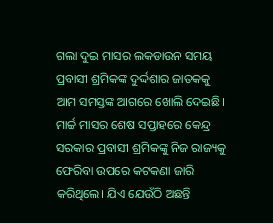ଗଲା ଦୁଇ ମାସର ଲକଡାଉନ ସମୟ ପ୍ରବାସୀ ଶ୍ରମିକଙ୍କ ଦୁର୍ଦ୍ଦଶାର ଜାତକକୁ ଆମ ସମସ୍ତଙ୍କ ଆଗରେ ଖୋଲି ଦେଇଛି। ମାର୍ଚ୍ଚ ମାସର ଶେଷ ସପ୍ତାହରେ କେନ୍ଦ୍ର ସରକାର ପ୍ରବାସୀ ଶ୍ରମିକଙ୍କୁ ନିଜ ରାଜ୍ୟକୁ ଫେରିବା ଉପରେ କଟକଣା ଜାରି କରିଥିଲେ। ଯିଏ ଯେଉଁଠି ଅଛନ୍ତି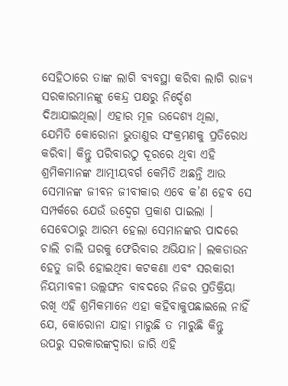ସେହିଠାରେ ତାଙ୍କ ଲାଗି ବ୍ୟବସ୍ଥା କରିବା ଲାଗି ରାଜ୍ୟ ସରକାରମାନଙ୍କୁ କେନ୍ଦ୍ର ପକ୍ଷରୁ ନିର୍ଦ୍ଦେଶ ଦିଆଯାଇଥିଲା। ଏହାର ମୂଳ ଉଦ୍ଦେଶ୍ୟ ଥିଲା, ଯେମିତି କୋରୋନା ଭୁତାଣୁର ସଂକ୍ରମଣକୁ ପ୍ରତିରୋଧ କରିବା। କିନ୍ତୁ ପରିବାରଠୁ ଦୂରରେ ଥିବା ଏହି ଶ୍ରମିକମାନଙ୍କ ଆତ୍ମୀୟବର୍ଗ କେମିତି ଅଛନ୍ତି ଆଉ ସେମାନଙ୍କ ଜୀବନ ଜୀବୀକାର ଏବେ କ’ଣ ହେବ ସେ ସମ୍ପର୍କରେ ଯେଉଁ ଉଦ୍ବେଗ ପ୍ରକାଶ ପାଇଲା । ସେବେଠାରୁ ଆରମ୍ଭ ହେଲା ସେମାନଙ୍କର ପାଦରେ ଚାଲି ଚାଲି ଘରକୁ ଫେରିବାର ଅଭିଯାନ। ଲକଡାଉନ ହେତୁ ଜାରି ହୋଇଥିବା କଟକଣା ଏବଂ ସରକାରୀ ନିୟମାବଳୀ ଉଲ୍ଲଙ୍ଘନ ବାବଦରେ ନିଜର ପ୍ରତିକ୍ରିୟା ରଖି ଏହି ଶ୍ରମିକମାନେ ଏହା କହିବାକୁପଛାଇଲେ ନାହିଁ ଯେ, କୋରୋନା ଯାହା ମାରୁଛି ତ ମାରୁଛି କିନ୍ତୁ ଉପରୁ ସରକାରଙ୍କଦ୍ଵାରା ଜାରି ଏହି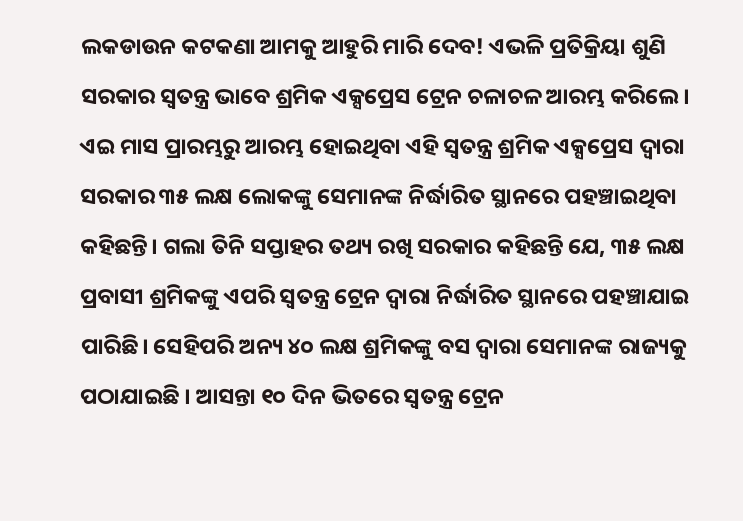ଲକଡାଉନ କଟକଣା ଆମକୁ ଆହୁରି ମାରି ଦେବ! ଏଭଳି ପ୍ରତିକ୍ରିୟା ଶୁଣି ସରକାର ସ୍ଵତନ୍ତ୍ର ଭାବେ ଶ୍ରମିକ ଏକ୍ସପ୍ରେସ ଟ୍ରେନ ଚଳାଚଳ ଆରମ୍ଭ କରିଲେ। ଏଇ ମାସ ପ୍ରାରମ୍ଭରୁ ଆରମ୍ଭ ହୋଇଥିବା ଏହି ସ୍ଵତନ୍ତ୍ର ଶ୍ରମିକ ଏକ୍ସପ୍ରେସ ଦ୍ଵାରା ସରକାର ୩୫ ଲକ୍ଷ ଲୋକଙ୍କୁ ସେମାନଙ୍କ ନିର୍ଦ୍ଧାରିତ ସ୍ଥାନରେ ପହଞ୍ଚାଇଥିବା କହିଛନ୍ତି। ଗଲା ତିନି ସପ୍ତାହର ତଥ୍ୟ ରଖି ସରକାର କହିଛନ୍ତି ଯେ, ୩୫ ଲକ୍ଷ ପ୍ରବାସୀ ଶ୍ରମିକଙ୍କୁ ଏପରି ସ୍ଵତନ୍ତ୍ର ଟ୍ରେନ ଦ୍ଵାରା ନିର୍ଦ୍ଧାରିତ ସ୍ଥାନରେ ପହଞ୍ଚାଯାଇ ପାରିଛି। ସେହିପରି ଅନ୍ୟ ୪୦ ଲକ୍ଷ ଶ୍ରମିକଙ୍କୁ ବସ ଦ୍ଵାରା ସେମାନଙ୍କ ରାଜ୍ୟକୁ ପଠାଯାଇଛି । ଆସନ୍ତା ୧୦ ଦିନ ଭିତରେ ସ୍ଵତନ୍ତ୍ର ଟ୍ରେନ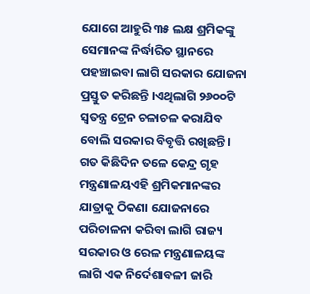ଯୋଗେ ଆହୁରି ୩୫ ଲକ୍ଷ ଶ୍ରମିକଙ୍କୁ ସେମାନଙ୍କ ନିର୍ଦ୍ଧାରିତ ସ୍ଥାନରେ ପହଞ୍ଚାଇବା ଲାଗି ସରକାର ଯୋଜନା ପ୍ରସ୍ତୁତ କରିଛନ୍ତି ।ଏଥିଲାଗି ୨୬୦୦ଟି ସ୍ଵତନ୍ତ୍ର ଟ୍ରେନ ଚଳାଚଳ କରାଯିବ ବୋଲି ସରକାର ବିବୃତ୍ତି ରଖିଛନ୍ତି । ଗତ କିଛିଦିନ ତଳେ କେନ୍ଦ୍ର ଗୃହ ମନ୍ତ୍ରଣାଳୟଏହି ଶ୍ରମିକମାନଙ୍କର ଯାତ୍ରାକୁ ଠିକଣା ଯୋଜନାରେ ପରିଚାଳନା କରିବା ଲାଗି ରାଜ୍ୟ ସରକାର ଓ ରେଳ ମନ୍ତ୍ରଣାଳୟଙ୍କ ଲାଗି ଏକ ନିର୍ଦେଶାବଳୀ ଜାରି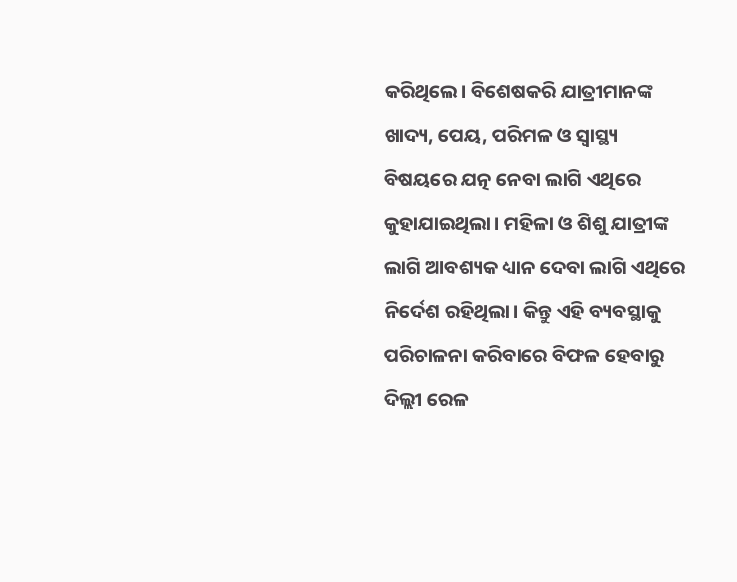କରିଥିଲେ। ବିଶେଷକରି ଯାତ୍ରୀମାନଙ୍କ ଖାଦ୍ୟ, ପେୟ, ପରିମଳ ଓ ସ୍ଵାସ୍ଥ୍ୟ ବିଷୟରେ ଯତ୍ନ ନେବା ଲାଗି ଏଥିରେ କୁହାଯାଇଥିଲା। ମହିଳା ଓ ଶିଶୁ ଯାତ୍ରୀଙ୍କ ଲାଗି ଆବଶ୍ୟକ ଧ୍ୟାନ ଦେବା ଲାଗି ଏଥିରେ ନିର୍ଦେଶ ରହିଥିଲା। କିନ୍ତୁ ଏହି ବ୍ୟବସ୍ଥାକୁ ପରିଚାଳନା କରିବାରେ ବିଫଳ ହେବାରୁ ଦିଲ୍ଲୀ ରେଳ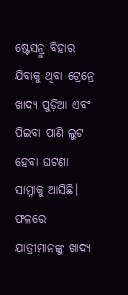ଷ୍ଟେସନ୍ରୁ ବିହାର ଯିବାକୁ ଥିବା ଟ୍ରେନ୍ରେ ଖାଦ୍ୟ ପୁଡ଼ିଆ ଏବଂ ପିଇବା ପାଣି ଲୁଟ ହେବା ଘଟଣା ସାମ୍ନାକୁ ଆସିଛି। ଫଳରେ ଯାତ୍ରୀମାନଙ୍କୁ ଖାଦ୍ୟ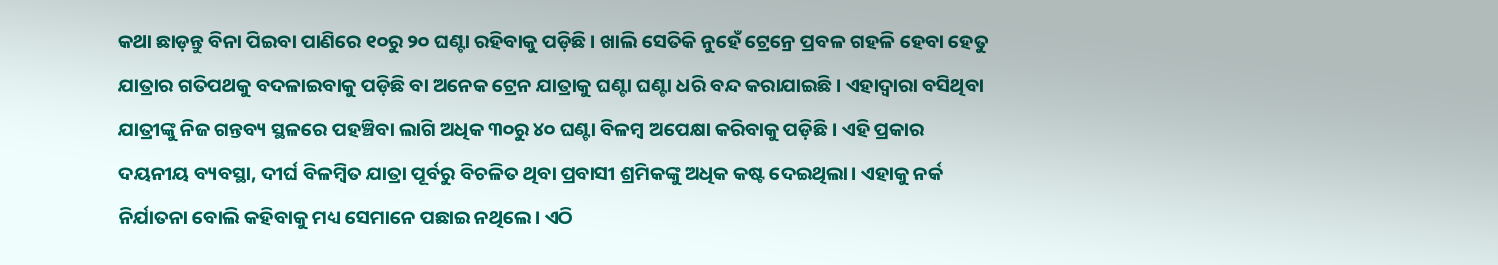କଥା ଛାଡ଼ନ୍ତୁ ବିନା ପିଇବା ପାଣିରେ ୧୦ରୁ ୨୦ ଘଣ୍ଟା ରହିବାକୁ ପଡ଼ିଛି । ଖାଲି ସେତିକି ନୁହେଁ ଟ୍ରେନ୍ରେ ପ୍ରବଳ ଗହଳି ହେବା ହେତୁ ଯାତ୍ରାର ଗତିପଥକୁ ବଦଳାଇବାକୁ ପଡ଼ିଛି ବା ଅନେକ ଟ୍ରେନ ଯାତ୍ରାକୁ ଘଣ୍ଟା ଘଣ୍ଟା ଧରି ବନ୍ଦ କରାଯାଇଛି। ଏହାଦ୍ଵାରା ବସିଥିବା ଯାତ୍ରୀଙ୍କୁ ନିଜ ଗନ୍ତବ୍ୟ ସ୍ଥଳରେ ପହଞ୍ଚିବା ଲାଗି ଅଧିକ ୩୦ରୁ ୪୦ ଘଣ୍ଟା ବିଳମ୍ବ ଅପେକ୍ଷା କରିବାକୁ ପଡ଼ିଛି । ଏହି ପ୍ରକାର ଦୟନୀୟ ବ୍ୟବସ୍ଥା, ଦୀର୍ଘ ବିଳମ୍ବିତ ଯାତ୍ରା ପୂର୍ବରୁ ବିଚଳିତ ଥିବା ପ୍ରବାସୀ ଶ୍ରମିକଙ୍କୁ ଅଧିକ କଷ୍ଟ ଦେଇଥିଲା। ଏହାକୁ ନର୍କ ନିର୍ଯାତନା ବୋଲି କହିବାକୁ ମଧ୍ୟ ସେମାନେ ପଛାଇ ନଥିଲେ। ଏଠି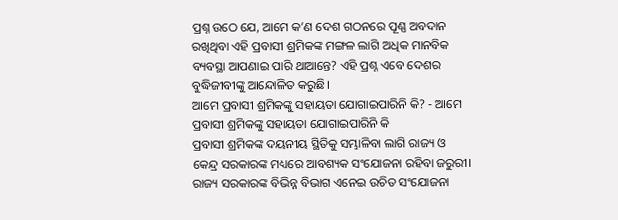ପ୍ରଶ୍ନ ଉଠେ ଯେ, ଆମେ କ’ଣ ଦେଶ ଗଠନରେ ପୂଣ୍ଣ ଅବଦାନ ରଖିଥିବା ଏହି ପ୍ରବାସୀ ଶ୍ରମିକଙ୍କ ମଙ୍ଗଳ ଲାଗି ଅଧିକ ମାନବିକ ବ୍ୟବସ୍ଥା ଆପଣାଇ ପାରି ଥାଆନ୍ତେ? ଏହି ପ୍ରଶ୍ନ ଏବେ ଦେଶର ବୁଦ୍ଧିଜୀବୀଙ୍କୁ ଆନ୍ଦୋଳିତ କରୁଛି।
ଆମେ ପ୍ରବାସୀ ଶ୍ରମିକଙ୍କୁ ସହାୟତା ଯୋଗାଇପାରିନି କି? - ଆମେ ପ୍ରବାସୀ ଶ୍ରମିକଙ୍କୁ ସହାୟତା ଯୋଗାଇପାରିନି କି
ପ୍ରବାସୀ ଶ୍ରମିକଙ୍କ ଦୟନୀୟ ସ୍ଥିତିକୁ ସମ୍ଭାଳିବା ଲାଗି ରାଜ୍ୟ ଓ କେନ୍ଦ୍ର ସରକାରଙ୍କ ମଧ୍ୟରେ ଆବଶ୍ୟକ ସଂଯୋଜନା ରହିବା ଜରୁରୀ। ରାଜ୍ୟ ସରକାରଙ୍କ ବିଭିନ୍ନ ବିଭାଗ ଏନେଇ ଉଚିତ ସଂଯୋଜନା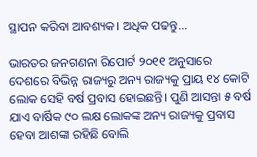ସ୍ଥାପନ କରିବା ଆବଶ୍ୟକ। ଅଧିକ ପଢନ୍ତୁ...

ଭାରତର ଜନଗଣନା ରିପୋର୍ଟ ୨୦୧୧ ଅନୁସାରେ ଦେଶରେ ବିଭିନ୍ନ ରାଜ୍ୟରୁ ଅନ୍ୟ ରାଜ୍ୟକୁ ପ୍ରାୟ ୧୪ କୋଟି ଲୋକ ସେହି ବର୍ଷ ପ୍ରବାସ ହୋଇଛନ୍ତି। ପୁଣି ଆସନ୍ତା ୫ ବର୍ଷ ଯାଏ ବାର୍ଷିକ ୯୦ ଲକ୍ଷ ଲୋକଙ୍କ ଅନ୍ୟ ରାଜ୍ୟକୁ ପ୍ରବାସ ହେବା ଆଶଙ୍କା ରହିଛି ବୋଲି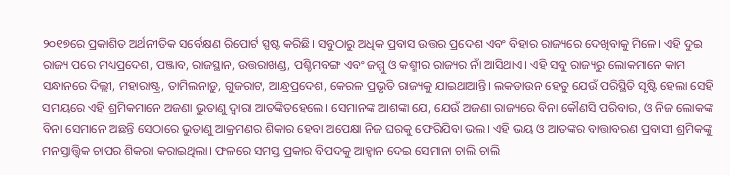୨୦୧୭ରେ ପ୍ରକାଶିତ ଅର୍ଥନୀତିକ ସର୍ବେକ୍ଷଣ ରିପୋର୍ଟ ସ୍ପଷ୍ଟ କରିଛି। ସବୁଠାରୁ ଅଧିକ ପ୍ରବାସ ଉତ୍ତର ପ୍ରଦେଶ ଏବଂ ବିହାର ରାଜ୍ୟରେ ଦେଖିବାକୁ ମିଳେ। ଏହି ଦୁଇ ରାଜ୍ୟ ପରେ ମଧ୍ୟପ୍ରଦେଶ, ପଞ୍ଜାବ, ରାଜସ୍ଥାନ, ଉତ୍ତରାଖଣ୍ଡ, ପଶ୍ଚିମବଙ୍ଗ ଏବଂ ଜମ୍ମୁ ଓ କଶ୍ମୀର ରାଜ୍ୟର ନାଁ ଆସିଥାଏ। ଏହି ସବୁ ରାଜ୍ୟରୁ ଲୋକମାନେ କାମ ସନ୍ଧାନରେ ଦିଲ୍ଲୀ, ମହାରାଷ୍ଟ୍ର, ତାମିଲନାଡ଼ୁ, ଗୁଜରାଟ, ଆନ୍ଧ୍ରପ୍ରଦେଶ, କେରଳ ପ୍ରଭୃତି ରାଜ୍ୟକୁ ଯାଇଥାଆନ୍ତି। ଲକଡାଉନ ହେତୁ ଯେଉଁ ପରିସ୍ଥିତି ସୃଷ୍ଟି ହେଲା ସେହି ସମୟରେ ଏହି ଶ୍ରମିକମାନେ ଅଜଣା ଭୁତାଣୁ ଦ୍ଵାରା ଆତଙ୍କିତହେଲେ। ସେମାନଙ୍କ ଆଶଙ୍କା ଯେ, ଯେଉଁ ଅଜଣା ରାଜ୍ୟରେ ବିନା କୌଣସି ପରିବାର, ଓ ନିଜ ଲୋକଙ୍କ ବିନା ସେମାନେ ଅଛନ୍ତି ସେଠାରେ ଭୁତାଣୁ ଆକ୍ରମଣର ଶିକାର ହେବା ଅପେକ୍ଷା ନିଜ ଘରକୁ ଫେରିଯିବା ଭଲ। ଏହି ଭୟ ଓ ଆତଙ୍କର ବାତ୍ତାବରଣ ପ୍ରବାସୀ ଶ୍ରମିକଙ୍କୁ ମନସ୍ତାତ୍ତ୍ଵିକ ଚାପର ଶିକରା କରାଇଥିଲା। ଫଳରେ ସମସ୍ତ ପ୍ରକାର ବିପଦକୁ ଆହ୍ବାନ ଦେଇ ସେମାନା ଚାଲି ଚାଲି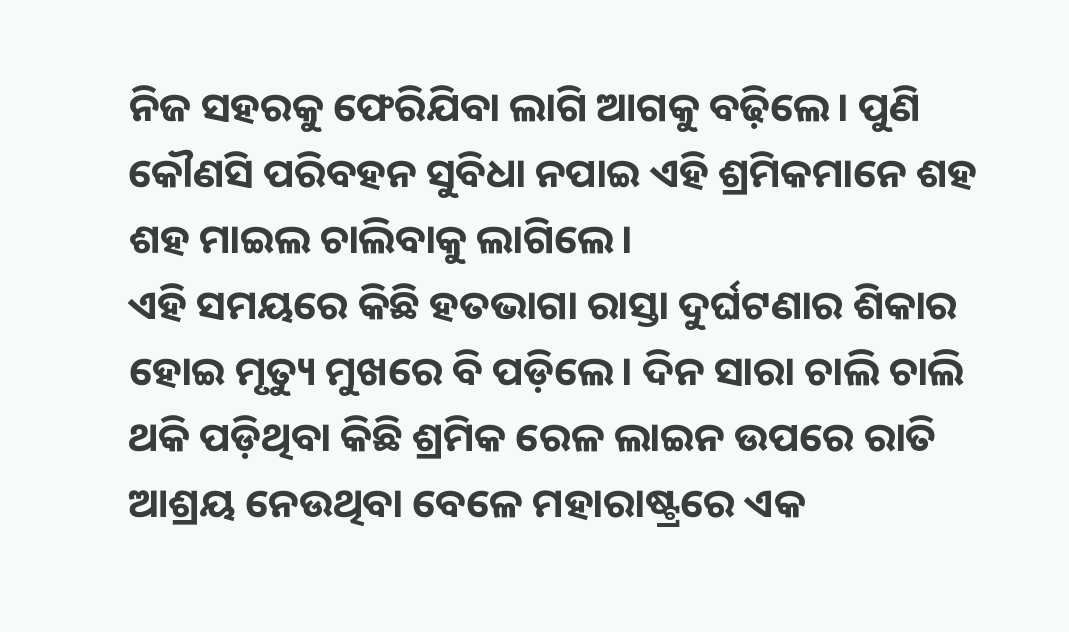ନିଜ ସହରକୁ ଫେରିଯିବା ଲାଗି ଆଗକୁ ବଢ଼ିଲେ। ପୁଣି କୌଣସି ପରିବହନ ସୁବିଧା ନପାଇ ଏହି ଶ୍ରମିକମାନେ ଶହ ଶହ ମାଇଲ ଚାଲିବାକୁ ଲାଗିଲେ।
ଏହି ସମୟରେ କିଛି ହତଭାଗା ରାସ୍ତା ଦୁର୍ଘଟଣାର ଶିକାର ହୋଇ ମୃତ୍ୟୁ ମୁଖରେ ବି ପଡ଼ିଲେ। ଦିନ ସାରା ଚାଲି ଚାଲି ଥକି ପଡ଼ିଥିବା କିଛି ଶ୍ରମିକ ରେଳ ଲାଇନ ଉପରେ ରାତି ଆଶ୍ରୟ ନେଉଥିବା ବେଳେ ମହାରାଷ୍ଟ୍ରରେ ଏକ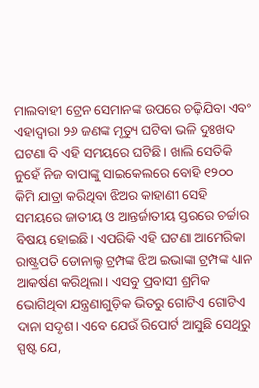ମାଲବାହୀ ଟ୍ରେନ ସେମାନଙ୍କ ଉପରେ ଚଢ଼ିଯିବା ଏବଂ ଏହାଦ୍ଵାରା ୨୬ ଜଣଙ୍କ ମୃତ୍ୟୁ ଘଟିବା ଭଳି ଦୁଃଖଦ ଘଟଣା ବି ଏହି ସମୟରେ ଘଟିଛି। ଖାଲି ସେତିକି ନୁହେଁ ନିଜ ବାପାଙ୍କୁ ସାଇକେଲରେ ବୋହି ୧୨୦୦ କିମି ଯାତ୍ରା କରିଥିବା ଝିଅର କାହାଣୀ ସେହି ସମୟରେ ଜାତୀୟ ଓ ଆନ୍ତର୍ଜାତୀୟ ସ୍ତରରେ ଚର୍ଚ୍ଚାର ବିଷୟ ହୋଇଛି। ଏପରିକି ଏହି ଘଟଣା ଆମେରିକା ରାଷ୍ଟ୍ରପତି ଡୋନାଲ୍ଡ ଟ୍ରମ୍ପଙ୍କ ଝିଅ ଇଭାଙ୍କା ଟ୍ରମ୍ପଙ୍କ ଧ୍ୟାନ ଆକର୍ଷଣ କରିଥିଲା। ଏସବୁ ପ୍ରବାସୀ ଶ୍ରମିକ ଭୋଗିଥିବା ଯନ୍ତ୍ରଣାଗୁଡ଼ିକ ଭିତରୁ ଗୋଟିଏ ଗୋଟିଏ ଦାନା ସଦୃଶ। ଏବେ ଯେଉଁ ରିପୋର୍ଟ ଆସୁଛି ସେଥିରୁ ସ୍ପଷ୍ଟ ଯେ,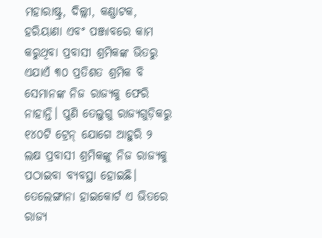ମହାରାଷ୍ଟ୍ର, ଦିଲ୍ଲୀ, କଣ୍ଣାଟକ, ହରିୟାଣା ଏବଂ ପଞ୍ଜାବରେ କାମ କରୁଥିବା ପ୍ରବାସୀ ଶ୍ରମିକଙ୍କ ଭିତରୁ ଏଯାଏଁ ୩୦ ପ୍ରତିଶତ ଶ୍ରମିକ ବି ସେମାନଙ୍କ ନିଜ ରାଜ୍ୟକୁ ଫେରି ନାହାନ୍ତି। ପୁଣି ତେଲୁଗୁ ରାଜ୍ୟଗୁଡ଼ିକରୁ ୧୪୦ଟି ଟ୍ରେନ୍ ଯୋଗେ ଆହୁରି ୨ ଲକ୍ଷ ପ୍ରବାସୀ ଶ୍ରମିକଙ୍କୁ ନିଜ ରାଜ୍ୟକୁ ପଠାଇବା ବ୍ୟବସ୍ଥା ହୋଇଛି। ତେଲେଙ୍ଗାନା ହାଇକୋର୍ଟ ଏ ଭିତରେ ରାଜ୍ୟ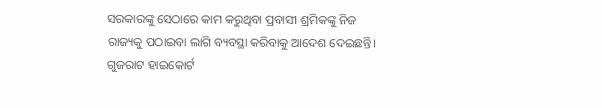ସରକାରଙ୍କୁ ସେଠାରେ କାମ କରୁଥିବା ପ୍ରବାସୀ ଶ୍ରମିକଙ୍କୁ ନିଜ ରାଜ୍ୟକୁ ପଠାଇବା ଲାଗି ବ୍ୟବସ୍ଥା କରିବାକୁ ଆଦେଶ ଦେଇଛନ୍ତି। ଗୁଜରାଟ ହାଇକୋର୍ଟ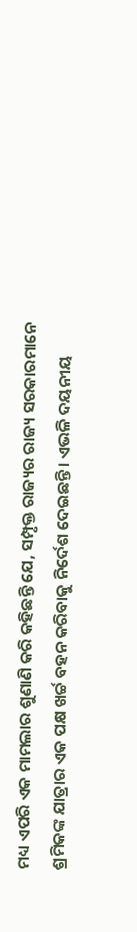ମଧ୍ୟ ଏପରି ଏକ ମାମଲାର ଶୁଣାଣି କରି କହିଛନ୍ତି ଯେ, ସମ୍ପୃକ୍ତ ରାଜ୍ୟର ରାଜ୍ୟ ସରକାରମାନେ ଶ୍ରମିକଙ୍କ ଯାତ୍ରାର ଏକ ପକ୍ଷ ଖର୍ଚ୍ଚ ବହନ କରିବାକୁ ନିର୍ଦେଶ ଦେଇଛନ୍ତି। ଏଭଳି ଦୟନୀୟ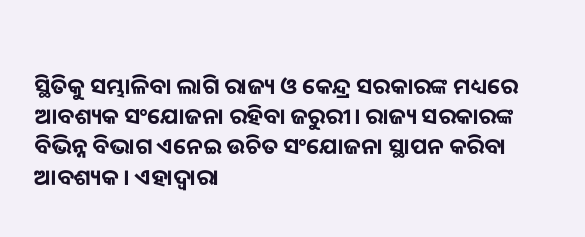ସ୍ଥିତିକୁ ସମ୍ଭାଳିବା ଲାଗି ରାଜ୍ୟ ଓ କେନ୍ଦ୍ର ସରକାରଙ୍କ ମଧ୍ୟରେ ଆବଶ୍ୟକ ସଂଯୋଜନା ରହିବା ଜରୁରୀ। ରାଜ୍ୟ ସରକାରଙ୍କ ବିଭିନ୍ନ ବିଭାଗ ଏନେଇ ଉଚିତ ସଂଯୋଜନା ସ୍ଥାପନ କରିବା ଆବଶ୍ୟକ। ଏହାଦ୍ଵାରା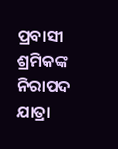ପ୍ରବାସୀ ଶ୍ରମିକଙ୍କ ନିରାପଦ ଯାତ୍ରା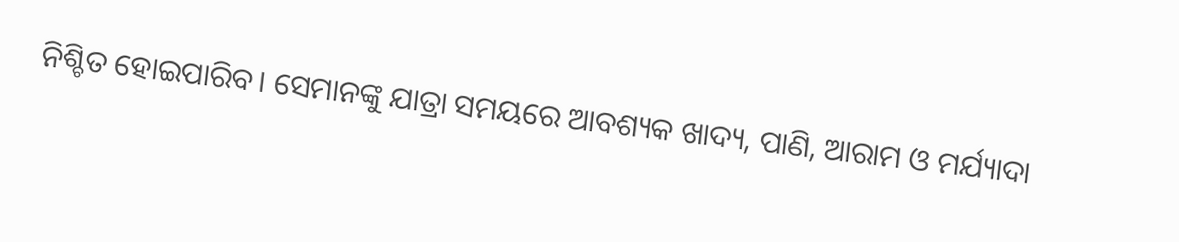ନିଶ୍ଚିତ ହୋଇପାରିବ। ସେମାନଙ୍କୁ ଯାତ୍ରା ସମୟରେ ଆବଶ୍ୟକ ଖାଦ୍ୟ, ପାଣି, ଆରାମ ଓ ମର୍ଯ୍ୟାଦା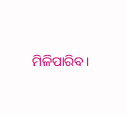ମିଳିପାରିବ।